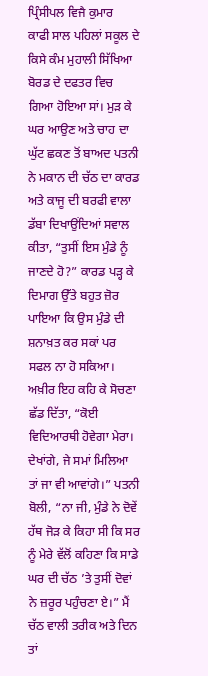ਪ੍ਰਿੰਸੀਪਲ ਵਿਜੈ ਕੁਮਾਰ
ਕਾਫੀ ਸਾਲ ਪਹਿਲਾਂ ਸਕੂਲ ਦੇ ਕਿਸੇ ਕੰਮ ਮੁਹਾਲੀ ਸਿੱਖਿਆ ਬੋਰਡ ਦੇ ਦਫਤਰ ਵਿਚ ਗਿਆ ਹੋਇਆ ਸਾਂ। ਮੁੜ ਕੇ ਘਰ ਆਉਣ ਅਤੇ ਚਾਹ ਦਾ ਘੁੱਟ ਛਕਣ ਤੋਂ ਬਾਅਦ ਪਤਨੀ ਨੇ ਮਕਾਨ ਦੀ ਚੱਠ ਦਾ ਕਾਰਡ ਅਤੇ ਕਾਜੂ ਦੀ ਬਰਫੀ ਵਾਲਾ ਡੱਬਾ ਦਿਖਾਉਂਦਿਆਂ ਸਵਾਲ ਕੀਤਾ, “ਤੁਸੀਂ ਇਸ ਮੁੰਡੇ ਨੂੰ ਜਾਣਦੇ ਹੋ?” ਕਾਰਡ ਪੜ੍ਹ ਕੇ ਦਿਮਾਗ ਉੱਤੇ ਬਹੁਤ ਜ਼ੋਰ ਪਾਇਆ ਕਿ ਉਸ ਮੁੰਡੇ ਦੀ ਸ਼ਨਾਖ਼ਤ ਕਰ ਸਕਾਂ ਪਰ ਸਫਲ ਨਾ ਹੋ ਸਕਿਆ। ਅਖ਼ੀਰ ਇਹ ਕਹਿ ਕੇ ਸੋਚਣਾ ਛੱਡ ਦਿੱਤਾ, “ਕੋਈ ਵਿਦਿਆਰਥੀ ਹੋਵੇਗਾ ਮੇਰਾ। ਦੇਖਾਂਗੇ, ਜੇ ਸਮਾਂ ਮਿਲਿਆ ਤਾਂ ਜਾ ਵੀ ਆਵਾਂਗੇ।” ਪਤਨੀ ਬੋਲੀ, “ਨਾ ਜੀ, ਮੁੰਡੇ ਨੇ ਦੋਵੇਂ ਹੱਥ ਜੋੜ ਕੇ ਕਿਹਾ ਸੀ ਕਿ ਸਰ ਨੂੰ ਮੇਰੇ ਵੱਲੋਂ ਕਹਿਣਾ ਕਿ ਸਾਡੇ ਘਰ ਦੀ ਚੱਠ ’ਤੇ ਤੁਸੀਂ ਦੋਵਾਂ ਨੇ ਜ਼ਰੂਰ ਪਹੁੰਚਣਾ ਏ।” ਮੈਂ ਚੱਠ ਵਾਲੀ ਤਰੀਕ ਅਤੇ ਦਿਨ ਤਾਂ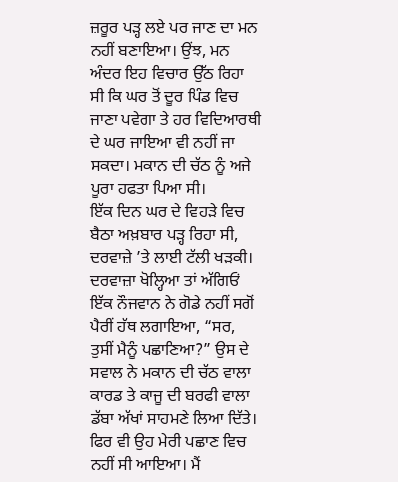ਜ਼ਰੂਰ ਪੜ੍ਹ ਲਏ ਪਰ ਜਾਣ ਦਾ ਮਨ ਨਹੀਂ ਬਣਾਇਆ। ਉਂਝ, ਮਨ ਅੰਦਰ ਇਹ ਵਿਚਾਰ ਉੱਠ ਰਿਹਾ ਸੀ ਕਿ ਘਰ ਤੋਂ ਦੂਰ ਪਿੰਡ ਵਿਚ ਜਾਣਾ ਪਵੇਗਾ ਤੇ ਹਰ ਵਿਦਿਆਰਥੀ ਦੇ ਘਰ ਜਾਇਆ ਵੀ ਨਹੀਂ ਜਾ ਸਕਦਾ। ਮਕਾਨ ਦੀ ਚੱਠ ਨੂੰ ਅਜੇ ਪੂਰਾ ਹਫਤਾ ਪਿਆ ਸੀ।
ਇੱਕ ਦਿਨ ਘਰ ਦੇ ਵਿਹੜੇ ਵਿਚ ਬੈਠਾ ਅਖ਼ਬਾਰ ਪੜ੍ਹ ਰਿਹਾ ਸੀ, ਦਰਵਾਜ਼ੇ ’ਤੇ ਲਾਈ ਟੱਲੀ ਖੜਕੀ। ਦਰਵਾਜ਼ਾ ਖੋਲ੍ਹਿਆ ਤਾਂ ਅੱਗਿਓਂ ਇੱਕ ਨੌਜਵਾਨ ਨੇ ਗੋਡੇ ਨਹੀਂ ਸਗੋਂ ਪੈਰੀਂ ਹੱਥ ਲਗਾਇਆ, “ਸਰ, ਤੁਸੀਂ ਮੈਨੂੰ ਪਛਾਣਿਆ?” ਉਸ ਦੇ ਸਵਾਲ ਨੇ ਮਕਾਨ ਦੀ ਚੱਠ ਵਾਲਾ ਕਾਰਡ ਤੇ ਕਾਜੂ ਦੀ ਬਰਫੀ ਵਾਲਾ ਡੱਬਾ ਅੱਖਾਂ ਸਾਹਮਣੇ ਲਿਆ ਦਿੱਤੇ। ਫਿਰ ਵੀ ਉਹ ਮੇਰੀ ਪਛਾਣ ਵਿਚ ਨਹੀਂ ਸੀ ਆਇਆ। ਮੈਂ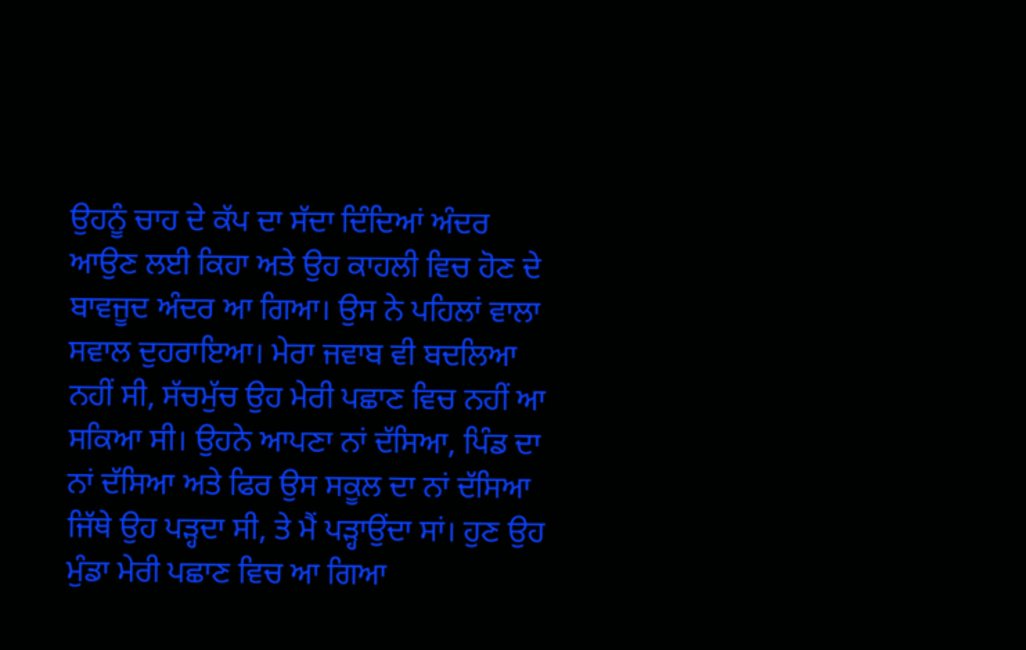ਉਹਨੂੰ ਚਾਹ ਦੇ ਕੱਪ ਦਾ ਸੱਦਾ ਦਿੰਦਿਆਂ ਅੰਦਰ ਆਉਣ ਲਈ ਕਿਹਾ ਅਤੇ ਉਹ ਕਾਹਲੀ ਵਿਚ ਹੋਣ ਦੇ ਬਾਵਜੂਦ ਅੰਦਰ ਆ ਗਿਆ। ਉਸ ਨੇ ਪਹਿਲਾਂ ਵਾਲਾ ਸਵਾਲ ਦੁਹਰਾਇਆ। ਮੇਰਾ ਜਵਾਬ ਵੀ ਬਦਲਿਆ ਨਹੀਂ ਸੀ, ਸੱਚਮੁੱਚ ਉਹ ਮੇਰੀ ਪਛਾਣ ਵਿਚ ਨਹੀਂ ਆ ਸਕਿਆ ਸੀ। ਉਹਨੇ ਆਪਣਾ ਨਾਂ ਦੱਸਿਆ, ਪਿੰਡ ਦਾ ਨਾਂ ਦੱਸਿਆ ਅਤੇ ਫਿਰ ਉਸ ਸਕੂਲ ਦਾ ਨਾਂ ਦੱਸਿਆ ਜਿੱਥੇ ਉਹ ਪੜ੍ਹਦਾ ਸੀ, ਤੇ ਮੈਂ ਪੜ੍ਹਾਉਂਦਾ ਸਾਂ। ਹੁਣ ਉਹ ਮੁੰਡਾ ਮੇਰੀ ਪਛਾਣ ਵਿਚ ਆ ਗਿਆ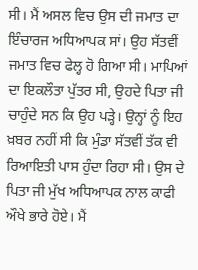ਸੀ। ਮੈਂ ਅਸਲ ਵਿਚ ਉਸ ਦੀ ਜਮਾਤ ਦਾ ਇੰਚਾਰਜ ਅਧਿਆਪਕ ਸਾਂ। ਉਹ ਸੱਤਵੀਂ ਜਮਾਤ ਵਿਚ ਫੇਲ੍ਹ ਹੋ ਗਿਆ ਸੀ। ਮਾਪਿਆਂ ਦਾ ਇਕਲੌਤਾ ਪੁੱਤਰ ਸੀ, ਉਹਦੇ ਪਿਤਾ ਜੀ ਚਾਹੁੰਦੇ ਸਨ ਕਿ ਉਹ ਪੜ੍ਹੇ। ਉਨ੍ਹਾਂ ਨੂੰ ਇਹ ਖ਼ਬਰ ਨਹੀਂ ਸੀ ਕਿ ਮੁੰਡਾ ਸੱਤਵੀਂ ਤੱਕ ਵੀ ਰਿਆਇਤੀ ਪਾਸ ਹੁੰਦਾ ਰਿਹਾ ਸੀ। ਉਸ ਦੇ ਪਿਤਾ ਜੀ ਮੁੱਖ ਅਧਿਆਪਕ ਨਾਲ ਕਾਫੀ ਔਖੇ ਭਾਰੇ ਹੋਏ। ਮੈਂ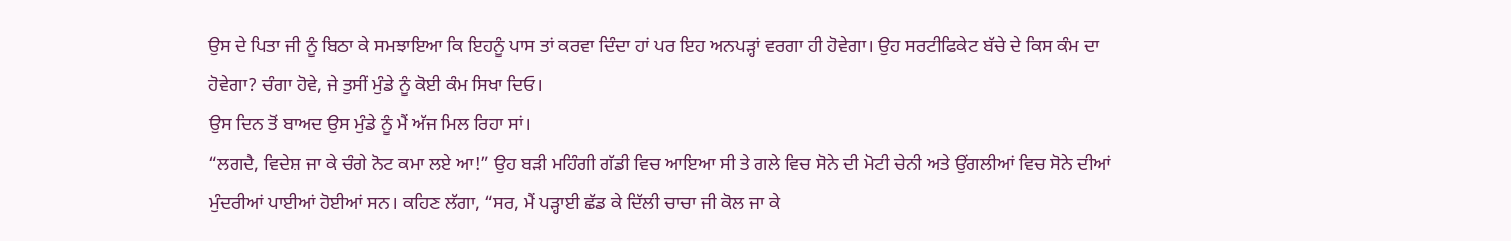ਉਸ ਦੇ ਪਿਤਾ ਜੀ ਨੂੰ ਬਿਠਾ ਕੇ ਸਮਝਾਇਆ ਕਿ ਇਹਨੂੰ ਪਾਸ ਤਾਂ ਕਰਵਾ ਦਿੰਦਾ ਹਾਂ ਪਰ ਇਹ ਅਨਪੜ੍ਹਾਂ ਵਰਗਾ ਹੀ ਹੋਵੇਗਾ। ਉਹ ਸਰਟੀਫਿਕੇਟ ਬੱਚੇ ਦੇ ਕਿਸ ਕੰਮ ਦਾ ਹੋਵੇਗਾ? ਚੰਗਾ ਹੋਵੇ, ਜੇ ਤੁਸੀਂ ਮੁੰਡੇ ਨੂੰ ਕੋਈ ਕੰਮ ਸਿਖਾ ਦਿਓ।
ਉਸ ਦਿਨ ਤੋਂ ਬਾਅਦ ਉਸ ਮੁੰਡੇ ਨੂੰ ਮੈਂ ਅੱਜ ਮਿਲ ਰਿਹਾ ਸਾਂ।
“ਲਗਦੈ, ਵਿਦੇਸ਼ ਜਾ ਕੇ ਚੰਗੇ ਨੋਟ ਕਮਾ ਲਏ ਆ!” ਉਹ ਬੜੀ ਮਹਿੰਗੀ ਗੱਡੀ ਵਿਚ ਆਇਆ ਸੀ ਤੇ ਗਲੇ ਵਿਚ ਸੋਨੇ ਦੀ ਮੋਟੀ ਚੇਨੀ ਅਤੇ ਉਂਗਲੀਆਂ ਵਿਚ ਸੋਨੇ ਦੀਆਂ ਮੁੰਦਰੀਆਂ ਪਾਈਆਂ ਹੋਈਆਂ ਸਨ। ਕਹਿਣ ਲੱਗਾ, “ਸਰ, ਮੈਂ ਪੜ੍ਹਾਈ ਛੱਡ ਕੇ ਦਿੱਲੀ ਚਾਚਾ ਜੀ ਕੋਲ ਜਾ ਕੇ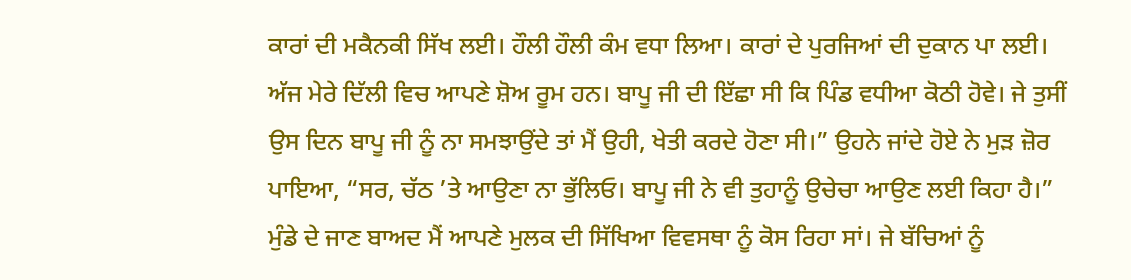ਕਾਰਾਂ ਦੀ ਮਕੈਨਕੀ ਸਿੱਖ ਲਈ। ਹੌਲੀ ਹੌਲੀ ਕੰਮ ਵਧਾ ਲਿਆ। ਕਾਰਾਂ ਦੇ ਪੁਰਜਿਆਂ ਦੀ ਦੁਕਾਨ ਪਾ ਲਈ। ਅੱਜ ਮੇਰੇ ਦਿੱਲੀ ਵਿਚ ਆਪਣੇ ਸ਼ੋਅ ਰੂਮ ਹਨ। ਬਾਪੂ ਜੀ ਦੀ ਇੱਛਾ ਸੀ ਕਿ ਪਿੰਡ ਵਧੀਆ ਕੋਠੀ ਹੋਵੇ। ਜੇ ਤੁਸੀਂ ਉਸ ਦਿਨ ਬਾਪੂ ਜੀ ਨੂੰ ਨਾ ਸਮਝਾਉਂਦੇ ਤਾਂ ਮੈਂ ਉਹੀ, ਖੇਤੀ ਕਰਦੇ ਹੋਣਾ ਸੀ।” ਉਹਨੇ ਜਾਂਦੇ ਹੋਏ ਨੇ ਮੁੜ ਜ਼ੋਰ ਪਾਇਆ, “ਸਰ, ਚੱਠ ’ਤੇ ਆਉਣਾ ਨਾ ਭੁੱਲਿਓ। ਬਾਪੂ ਜੀ ਨੇ ਵੀ ਤੁਹਾਨੂੰ ਉਚੇਚਾ ਆਉਣ ਲਈ ਕਿਹਾ ਹੈ।”
ਮੁੰਡੇ ਦੇ ਜਾਣ ਬਾਅਦ ਮੈਂ ਆਪਣੇ ਮੁਲਕ ਦੀ ਸਿੱਖਿਆ ਵਿਵਸਥਾ ਨੂੰ ਕੋਸ ਰਿਹਾ ਸਾਂ। ਜੇ ਬੱਚਿਆਂ ਨੂੰ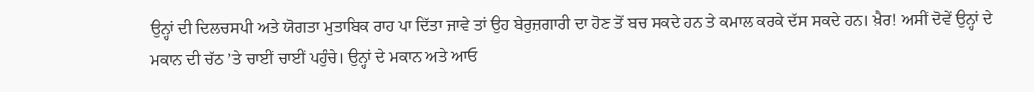ਉਨ੍ਹਾਂ ਦੀ ਦਿਲਚਸਪੀ ਅਤੇ ਯੋਗਤਾ ਮੁਤਾਬਿਕ ਰਾਹ ਪਾ ਦਿੱਤਾ ਜਾਵੇ ਤਾਂ ਉਹ ਬੇਰੁਜ਼ਗਾਰੀ ਦਾ ਹੋਣ ਤੋਂ ਬਚ ਸਕਦੇ ਹਨ ਤੇ ਕਮਾਲ ਕਰਕੇ ਦੱਸ ਸਕਦੇ ਹਨ। ਖ਼ੈਰ! ਅਸੀਂ ਦੋਵੇਂ ਉਨ੍ਹਾਂ ਦੇ ਮਕਾਨ ਦੀ ਚੱਠ ’ਤੇ ਚਾਈਂ ਚਾਈਂ ਪਹੁੰਚੇ। ਉਨ੍ਹਾਂ ਦੇ ਮਕਾਨ ਅਤੇ ਆਓ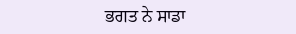ਭਗਤ ਨੇ ਸਾਡਾ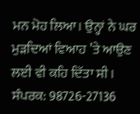ਮਨ ਮੋਹ ਲਿਆ। ਉਨ੍ਹਾਂ ਨੇ ਘਰ ਮੁੜਦਿਆਂ ਵਿਆਹ ’ਤੇ ਆਉਣ ਲਈ ਵੀ ਕਹਿ ਦਿੱਤਾ ਸੀ।
ਸੰਪਰਕ: 98726-27136